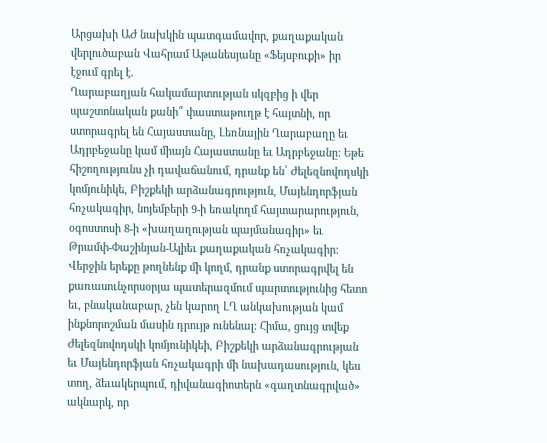Արցախի ԱԺ նախկին պատգամավոր, քաղաքական վերլուծաբան Վահրամ Աթանեսյանը «Ֆեյսբուքի» իր էջում գրել է.
Ղարաբաղյան հակամարտության սկզբից ի վեր պաշտոնական քանի՞ փաստաթուղթ է հայտնի, որ ստորագրել են Հայաստանը, Լեռնային Ղարաբաղը եւ Ադրբեջանը կամ միայն Հայաստանը եւ Ադրբեջանը: Եթե հիշողությունս չի դավաճանում, դրանք են՝ Ժելեզնովոդսկի կոմյունիկե, Բիշքեկի արձանագրություն, Մայենդորֆյան հռչակագիր, նոյեմբերի 9-ի եռակողմ հայտարարություն, օգոստոսի 8-ի «խաղաղության պայմանագիր» եւ Թրամփ-Փաշինյան-Ալիեւ քաղաքական հռչակագիր:
Վերջին երեքը թողնենք մի կողմ, դրանք ստորագրվել են քառասունչորսօրյա պատերազմում պարտությունից հետո եւ, բնականաբար, չեն կարող ԼՂ անկախության կամ ինքնորոշման մասին դրույթ ունենալ: Հիմա, ցույց տվեք Ժելեզնովոդսկի կոմյունիկեի, Բիշքեկի արձանագրության եւ Մայենդորֆյան հռչակագրի մի նախադասություն, կես տող, ձեւակերպում, դիվանագիոտերն «գաղտնագրված» ակնարկ, որ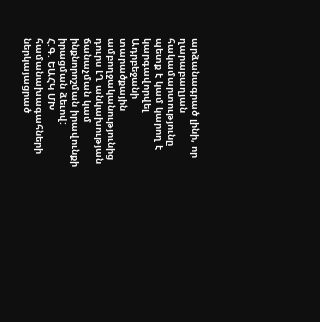արձանագրած լինի, որ ղարաբաղյան հակամարտությունը պետք է կամ կարող է կարգավորվել Ադրբեջանի տարածքային ամբողջականությունից դուրս ԼՂ անկախության ճանաչման կամ ինքնորոշման իրավունքի իրացման ձեւով:
Հ.Գ. ԵԱՀԿ ՄԽ համանախագահների ներկայացրած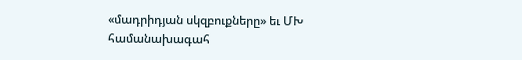«մադրիդյան սկզբուքները» եւ ՄԽ համանախագահ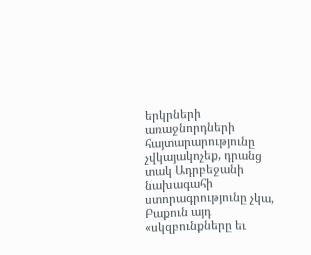երկրների առաջնորդների հայտարարությունը չվկայակոչեք, դրանց տակ Ադրբեջանի նախագահի ստորագրությունը չկա, Բաքուն այդ «սկզբունքները եւ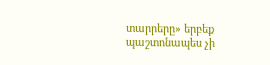տարրերը» երբեք պաշտոնապես չի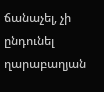ճանաչել, չի ընդունել ղարաբաղյան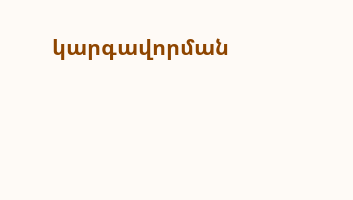կարգավորման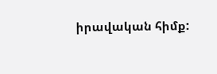իրավական հիմք: